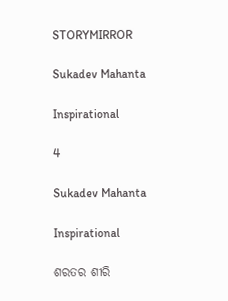STORYMIRROR

Sukadev Mahanta

Inspirational

4

Sukadev Mahanta

Inspirational

ଶରତର ଶୀରି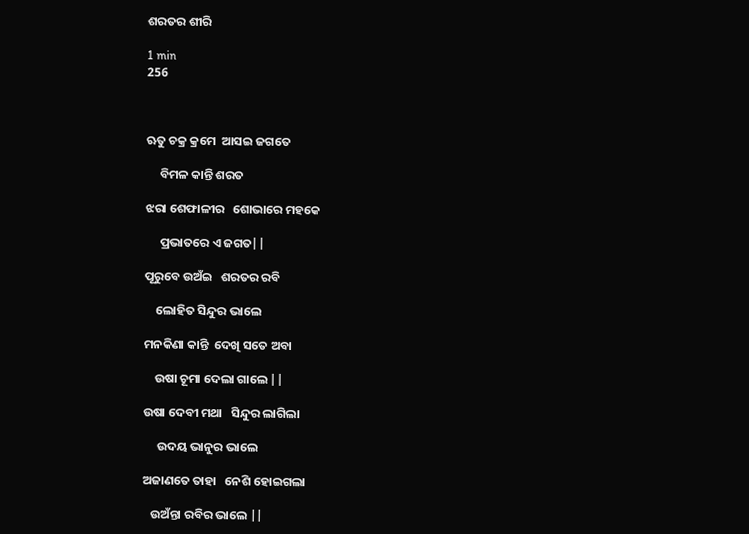ଶରତର ଶୀରି

1 min
256



ଋତୁ ଚକ୍ର କ୍ରମେ  ଆସଇ ଜଗତେ

     ବିମଳ କାନ୍ତି ଶରତ

ଝରା ଶେଫାଳୀର   ଶୋଭାରେ ମହକେ

     ପ୍ରଭାତରେ ଏ ଜଗତ||

ପୂରୁବେ ଉଅଁଇ   ଶରତର ରବି

    ଲୋହିତ ସିନ୍ଦୁର ଭାଲେ

ମନକିଣା କାନ୍ତି  ଦେଖି ସତେ ଅବା

    ଉଷା ଚୂମା ଦେଲା ଗାଲେ ||

ଉଷା ଦେବୀ ମଥା   ସିନ୍ଦୁର ଲାଗିଲା

     ଉଦୟ ଭାନୁର ଭାଲେ

ଅଜାଣତେ ତାହା   ନେଶି ହୋଇଗଲା

   ଉଅଁନ୍ତା ରବିର ଭାଲେ ||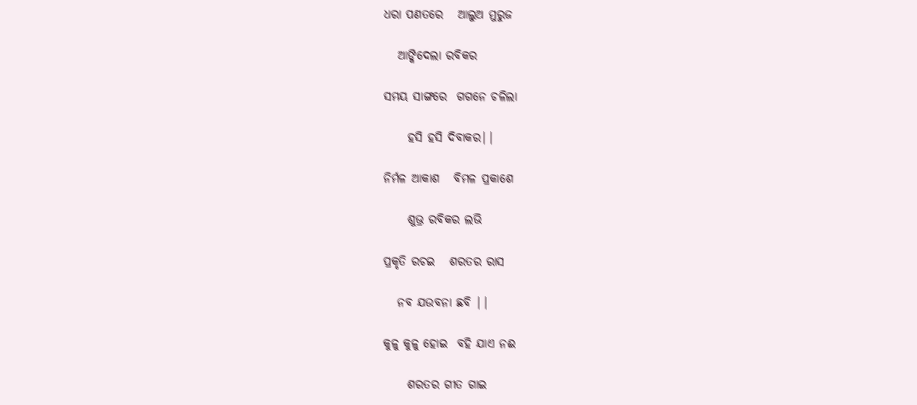ଧରା ପଣତରେ   ଆଲୁଅ ମୁରୁଜ

   ଆଙ୍କିଦେଲା ରବିକର

ସମୟ ସାଙ୍ଗରେ  ଗଗନେ ଚଳିଲା

     ହସି ହସି ଦିବାକର||

ନିର୍ମଳ ଆକାଶ   ବିମଳ ପ୍ରକାଶେ

     ଶୁଭ୍ର ରବିକର ଲଭି

ପ୍ରକୃତି ରଚଇ   ଶରତର ରାସ

   ନବ ଯଉବନା ଛବି ||

କୁଳୁ କୁଳୁ ହୋଇ  ବହି ଯାଏ ନଈ

     ଶରତର ଗୀତ ଗାଇ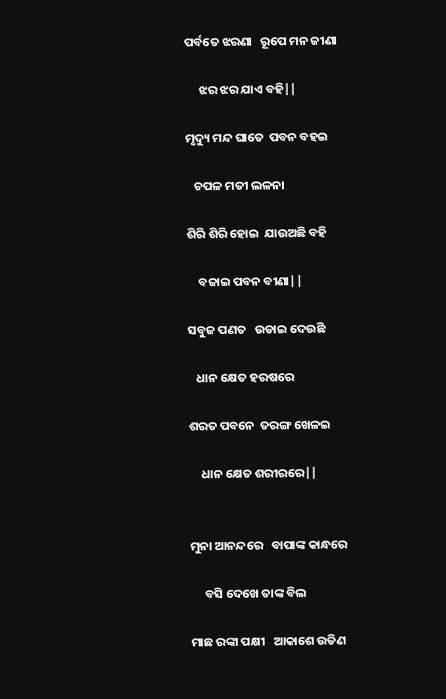ପର୍ବତେ ଝରଣା   ରୂପେ ମନ ଜୀଣା

     ଝର ଝର ଯାଏ ବହି||

ମୃଦ୍ୟୁ ମନ୍ଦ ଘାତେ  ପବନ ବହଇ

   ଚପଳ ମତୀ ଲଳନା

ଶିରି ଶିରି ହୋଇ  ଯାଉଅଛି ବହି

    ବଜାଇ ପବନ ବୀଣା||

ସବୁଜ ପଣତ   ଉଡାଇ ଦେଉଛି

   ଧାନ କ୍ଷେତ ହରଷରେ

ଶରତ ପବନେ  ତରଙ୍ଗ ଖେଳଇ

    ଧାନ କ୍ଷେତ ଶରୀରରେ||


ମୁନା ଆନନ୍ଦରେ   ବାପାଙ୍କ କାନ୍ଧରେ

     ବସି ଦେଖେ ତାଙ୍କ ବିଲ

ମାଛ ରଙ୍କା ପକ୍ଷୀ   ଆକାଶେ ଉଡିଣ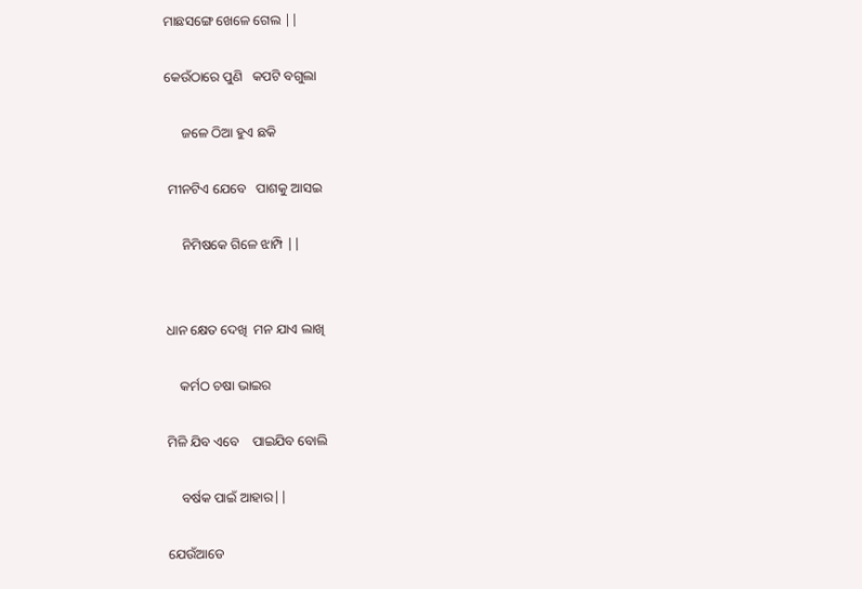ମାଛସଙ୍ଗେ ଖେଳେ ଗେଲ ||

କେଉଁଠାରେ ପୁଣି   କପଟି ବଗୁଲା

     ଜଳେ ଠିଆ ହୁଏ ଛକି

 ମୀନଟିଏ ଯେବେ   ପାଶକୁ ଆସଇ

     ନିମିଷକେ ଗିଳେ ଝାମ୍ପି ||


ଧାନ କ୍ଷେତ ଦେଖି  ମନ ଯାଏ ଲାଖି

    କର୍ମଠ ଚଷା ଭାଇର

ମିଳି ଯିବ ଏବେ    ପାଇଯିବ ବୋଲି

    ବର୍ଷକ ପାଇଁ ଆହାର||

ଯେଉଁଆଡେ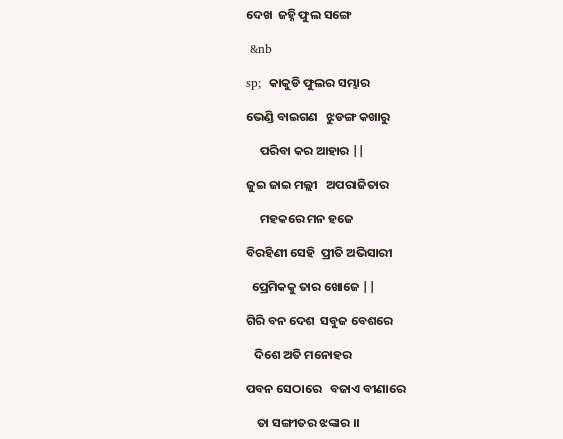ଦେଖ  ଜହ୍ନି ଫୁଲ ସଙ୍ଗେ

 &nb

sp;  କାକୁଡି ଫୁଲର ସମ୍ଭାର

ଭେଣ୍ଡି ବାଇଗଣ   ଝୁଡଙ୍ଗ କଖାରୁ

     ପରିବା କର ଆହାର ||

ଜୁଇ ଜାଇ ମଲ୍ଲୀ   ଅପରାଜିତାର

     ମହକରେ ମନ ହଜେ

ବିରହିଣୀ ସେହି  ପ୍ରୀତି ଅଭିସାରୀ

  ପ୍ରେମିକକୁ ତାର ଖୋଜେ ||

ଗିରି ବନ ଦେଶ  ସବୁଜ ବେଶରେ

   ଦିଶେ ଅତି ମନୋହର

ପବନ ସେଠାରେ   ବଜାଏ ବୀଣାରେ

    ତା ସଙ୍ଗୀତର ଝଙ୍କାର ।।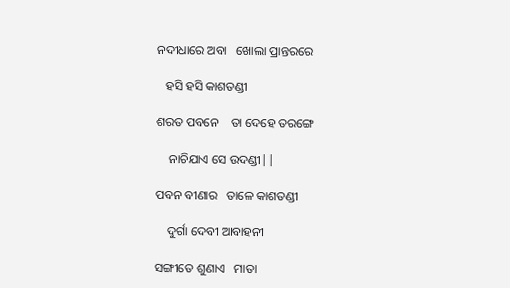ନଦୀଧାରେ ଅବା   ଖୋଲା ପ୍ରାନ୍ତରରେ

   ହସି ହସି କାଶତଣ୍ଡୀ

ଶରତ ପବନେ    ତା ଦେହେ ତରଙ୍ଗେ

    ନାଚିଯାଏ ସେ ଉଦଣ୍ଡୀ||

ପବନ ବୀଣାର   ତାଳେ କାଶତଣ୍ଡୀ

    ଦୁର୍ଗା ଦେବୀ ଆବାହନୀ

ସଙ୍ଗୀତେ ଶୁଣାଏ   ମାତା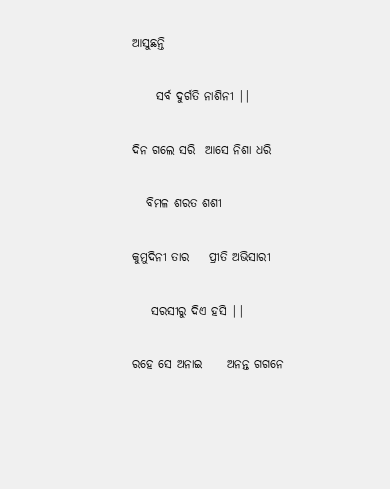ଆସୁଛନ୍ତି

     ସର୍ବ ଦୁର୍ଗତି ନାଶିନୀ ||

ଦିନ ଗଲେ ସରି  ଆସେ ନିଶା ଧରି

   ବିମଳ ଶରତ ଶଶୀ

କୁମୁଦିନୀ ତାର    ପ୍ରୀତି ଅଭିସାରୀ

    ସରସୀରୁ ଦିଏ ହସି ||

ରହେ ସେ ଅନାଇ     ଅନନ୍ତ ଗଗନେ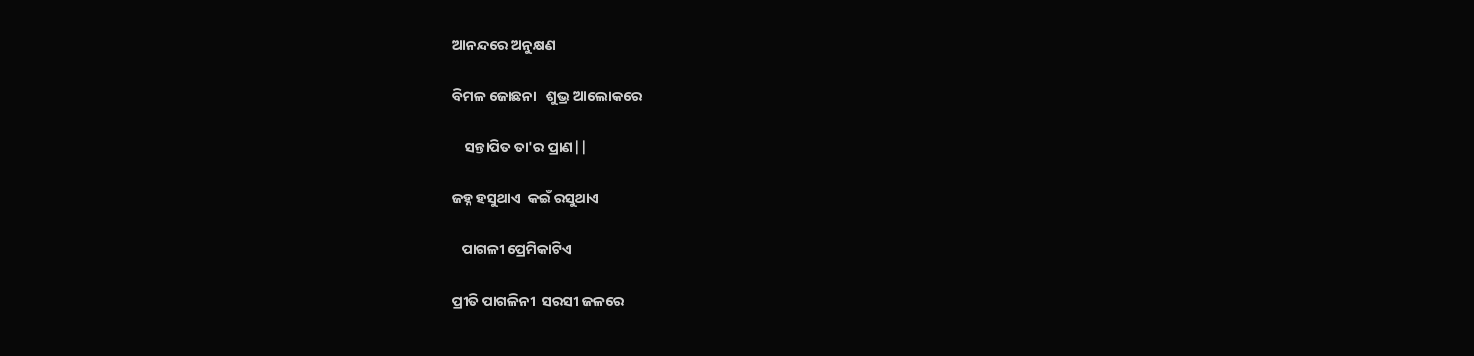ଆନନ୍ଦରେ ଅନୁକ୍ଷଣ

ବିମଳ ଜୋଛନା   ଶୁଭ୍ର ଆଲୋକରେ

    ସନ୍ତାପିତ ତା'ର ପ୍ରାଣ||

ଜହ୍ନ ହସୁଥାଏ  କଇଁ ରସୁଥାଏ

   ପାଗଳୀ ପ୍ରେମିକାଟିଏ

ପ୍ରୀତି ପାଗଳିନୀ  ସରସୀ ଜଳରେ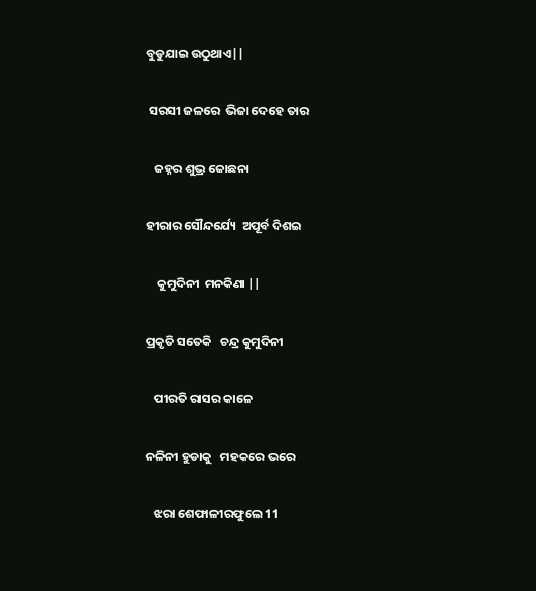ବୁଡୁଯାଇ ଉଠୁଥାଏ||

 ସରସୀ ଜଳରେ  ଭିଜା ଦେହେ ତାର

   ଜହ୍ନର ଶୁଭ୍ର ଜୋଛନା

ହୀରାର ସୌନ୍ଦର୍ଯ୍ୟେ  ଅପୂର୍ବ ଦିଶଇ

    କୁମୁଦିନୀ  ମନକିଣା ||

ପ୍ରକୃତି ସତେକି   ଚନ୍ଦ୍ର କୁମୁଦିନୀ

   ପୀରତି ରାସର କାଳେ

ନଳିନୀ ହୁଡାକୁ   ମହକରେ ଭରେ

   ଝରା ଶେଫାଳୀରଫୁଲେ 11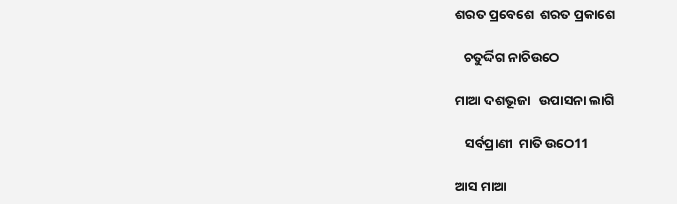ଶରତ ପ୍ରବେଶେ  ଶରତ ପ୍ରକାଶେ

   ଚତୁର୍ଦ୍ଦିଗ ନାଚିଉଠେ

ମାଆ ଦଶଭୂଜା   ଉପାସନା ଲାଗି

   ସର୍ବପ୍ରାଣୀ  ମାତି ଉଠେ11

ଆସ ମାଆ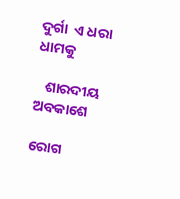ଦୁର୍ଗା  ଏ ଧରା ଧାମକୁ

   ଶାରଦୀୟ ଅବକାଶେ

ରୋଗ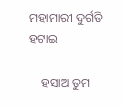ମହାମାରୀ ଦୁର୍ଗତି ହଟାଇ

    ହସାଅ ତୁମ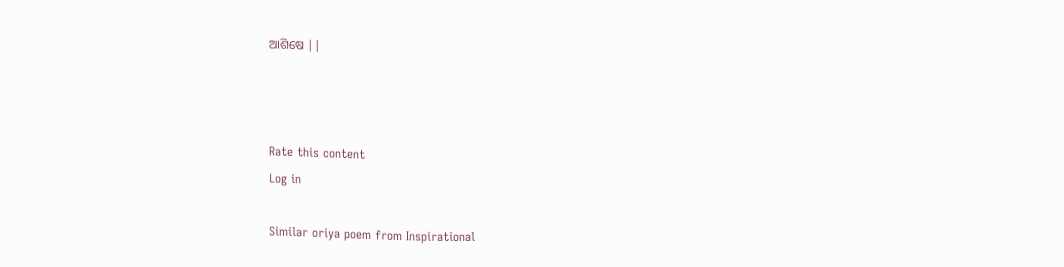ଆଶିଷେ ||



Rate this content
Log in

Similar oriya poem from Inspirational